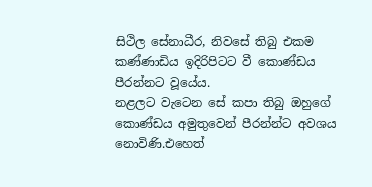සිථිල සේනාධීර, නිවසේ තිබු එකම කණ්ණාඩිය ඉදිරිපිටට වී කොණ්ඩය පීරන්නට වූයේය.
නළලට වැටෙන සේ කපා තිබු ඔහුගේ කොණ්ඩය අමුතුවෙන් පීරන්න්ට අවශය නොවිණි.එහෙත්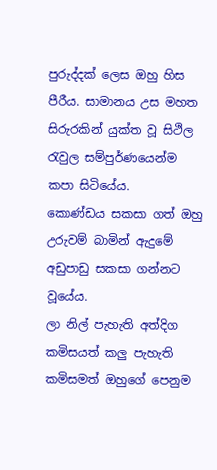පුරුද්දක් ලෙස ඔහු හිස පීරීය. සාමානය උස මහත සිරුරකින් යුක්ත වූ සිථිල රැවුල සම්පුර්ණයෙන්ම කපා සිටියේය.
කොණ්ඩය සකසා ගත් ඔහු උරුවම් බාමින් ඇදුමේ අඩුපාඩු සකසා ගන්නට වූයේය.
ලා නිල් පැහැති අත්දිග කමිසයත් කලු පැහැති කමිසමත් ඔහුගේ පෙනුම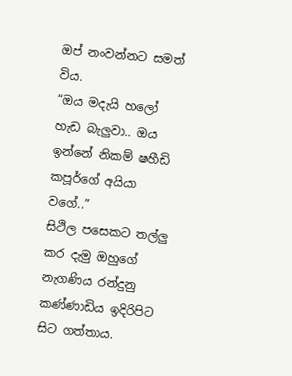ඔප් නංවන්නට සමත් විය.
“ඔය මදැයි හලෝ හැඩ බැලුවා.. ඔය ඉන්නේ නිකම් ෂහීඩි කපූර්ගේ අයියා වගේ..”
සිථිල පසෙකට තල්ලු කර දැමු ඔහුගේ නැගණිය රන්දුනු කණ්ණාඩිය ඉදිරිපිට සිට ගත්තාය.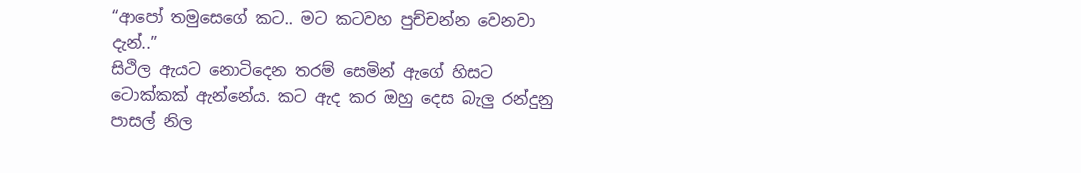“ආපෝ තමුසෙගේ කට.. මට කටවහ පුච්චන්න වෙනවා දැන්..”
සිථිල ඇයට නොටිදෙන තරම් සෙමින් ඇගේ හිසට ටොක්කක් ඇන්නේය. කට ඇද කර ඔහු දෙස බැලු රන්දුනු පාසල් නිල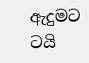ඇදුමට ටයි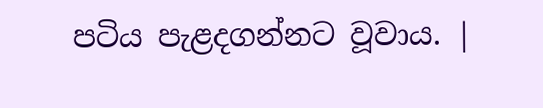පටිය පැළදගන්නට වූවාය. |